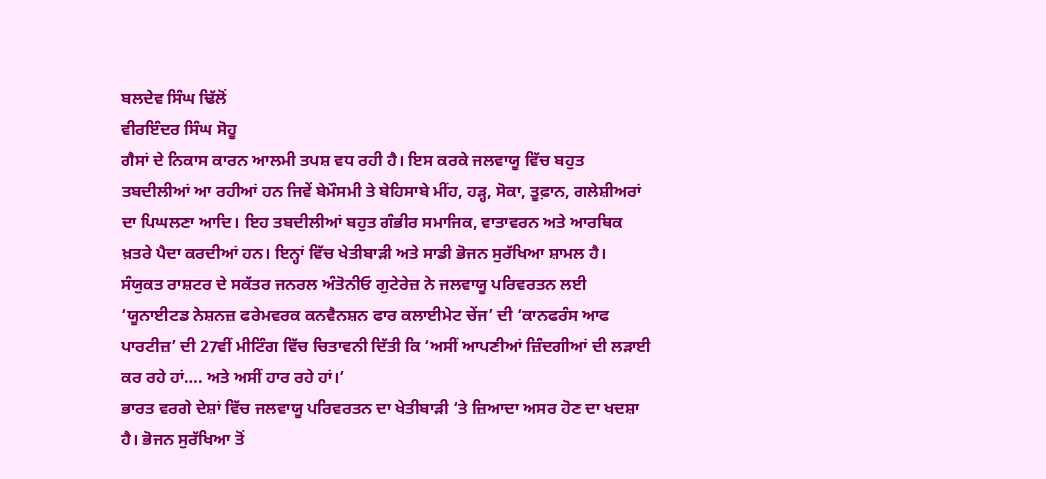ਬਲਦੇਵ ਸਿੰਘ ਢਿੱਲੋਂ
ਵੀਰਇੰਦਰ ਸਿੰਘ ਸੋਹੂ
ਗੈਸਾਂ ਦੇ ਨਿਕਾਸ ਕਾਰਨ ਆਲਮੀ ਤਪਸ਼ ਵਧ ਰਹੀ ਹੈ। ਇਸ ਕਰਕੇ ਜਲਵਾਯੂ ਵਿੱਚ ਬਹੁਤ ਤਬਦੀਲੀਆਂ ਆ ਰਹੀਆਂ ਹਨ ਜਿਵੇਂ ਬੇਮੌਸਮੀ ਤੇ ਬੇਹਿਸਾਬੇ ਮੀਂਹ, ਹੜ੍ਹ, ਸੋਕਾ, ਤੂਫ਼ਾਨ, ਗਲੇਸ਼ੀਅਰਾਂ ਦਾ ਪਿਘਲਣਾ ਆਦਿ। ਇਹ ਤਬਦੀਲੀਆਂ ਬਹੁਤ ਗੰਭੀਰ ਸਮਾਜਿਕ, ਵਾਤਾਵਰਨ ਅਤੇ ਆਰਥਿਕ ਖ਼ਤਰੇ ਪੈਦਾ ਕਰਦੀਆਂ ਹਨ। ਇਨ੍ਹਾਂ ਵਿੱਚ ਖੇਤੀਬਾੜੀ ਅਤੇ ਸਾਡੀ ਭੋਜਨ ਸੁਰੱਖਿਆ ਸ਼ਾਮਲ ਹੈ। ਸੰਯੁਕਤ ਰਾਸ਼ਟਰ ਦੇ ਸਕੱਤਰ ਜਨਰਲ ਅੰਤੋਨੀਓ ਗੁਟੇਰੇਜ਼ ਨੇ ਜਲਵਾਯੂ ਪਰਿਵਰਤਨ ਲਈ ‘ਯੂਨਾਈਟਡ ਨੇਸ਼ਨਜ਼ ਫਰੇਮਵਰਕ ਕਨਵੈਨਸ਼ਨ ਫਾਰ ਕਲਾਈਮੇਟ ਚੇਂਜ’ ਦੀ ‘ਕਾਨਫਰੰਸ ਆਫ ਪਾਰਟੀਜ਼’ ਦੀ 27ਵੀਂ ਮੀਟਿੰਗ ਵਿੱਚ ਚਿਤਾਵਨੀ ਦਿੱਤੀ ਕਿ ‘ਅਸੀਂ ਆਪਣੀਆਂ ਜ਼ਿੰਦਗੀਆਂ ਦੀ ਲੜਾਈ ਕਰ ਰਹੇ ਹਾਂ…. ਅਤੇ ਅਸੀਂ ਹਾਰ ਰਹੇ ਹਾਂ।’
ਭਾਰਤ ਵਰਗੇ ਦੇਸ਼ਾਂ ਵਿੱਚ ਜਲਵਾਯੂ ਪਰਿਵਰਤਨ ਦਾ ਖੇਤੀਬਾੜੀ ‘ਤੇ ਜ਼ਿਆਦਾ ਅਸਰ ਹੋਣ ਦਾ ਖਦਸ਼ਾ ਹੈ। ਭੋਜਨ ਸੁਰੱਖਿਆ ਤੋਂ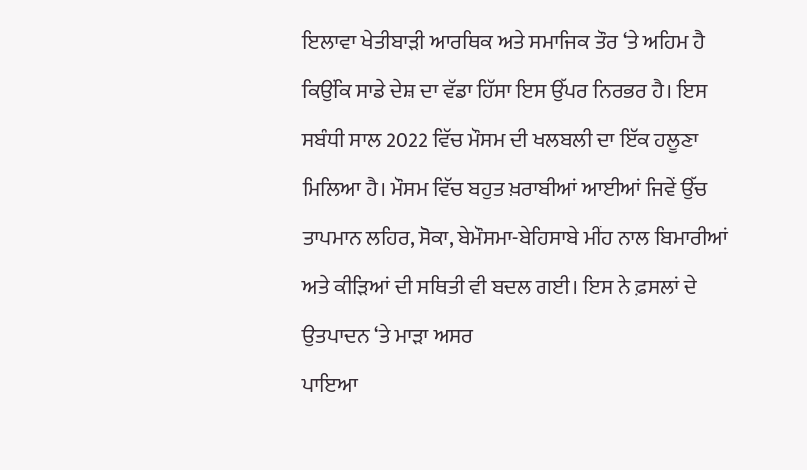ਇਲਾਵਾ ਖੇਤੀਬਾੜੀ ਆਰਥਿਕ ਅਤੇ ਸਮਾਜਿਕ ਤੌਰ ‘ਤੇ ਅਹਿਮ ਹੈ ਕਿਉਂਕਿ ਸਾਡੇ ਦੇਸ਼ ਦਾ ਵੱਡਾ ਹਿੱਸਾ ਇਸ ਉੱਪਰ ਨਿਰਭਰ ਹੈ। ਇਸ ਸਬੰਧੀ ਸਾਲ 2022 ਵਿੱਚ ਮੌਸਮ ਦੀ ਖਲਬਲੀ ਦਾ ਇੱਕ ਹਲੂਣਾ ਮਿਲਿਆ ਹੈ। ਮੌਸਮ ਵਿੱਚ ਬਹੁਤ ਖ਼ਰਾਬੀਆਂ ਆਈਆਂ ਜਿਵੇਂ ਉੱਚ ਤਾਪਮਾਨ ਲਹਿਰ, ਸੋਕਾ, ਬੇਮੌਸਮਾ-ਬੇਹਿਸਾਬੇ ਮੀਂਹ ਨਾਲ ਬਿਮਾਰੀਆਂ ਅਤੇ ਕੀੜਿਆਂ ਦੀ ਸਥਿਤੀ ਵੀ ਬਦਲ ਗਈ। ਇਸ ਨੇ ਫ਼ਸਲਾਂ ਦੇ ਉਤਪਾਦਨ ‘ਤੇ ਮਾੜਾ ਅਸਰ
ਪਾਇਆ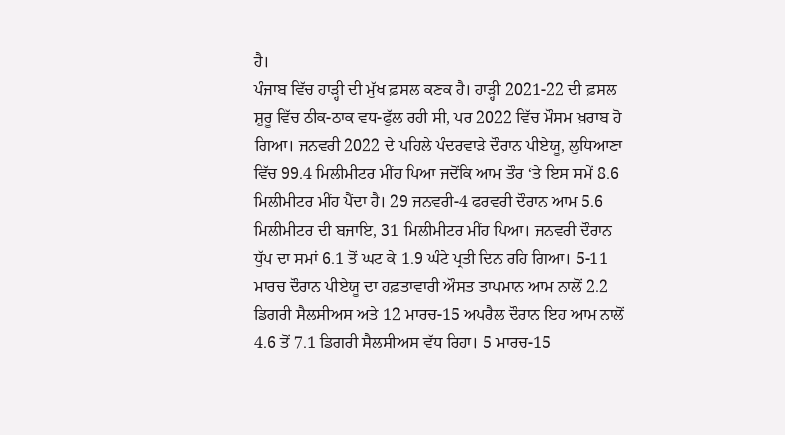ਹੈ।
ਪੰਜਾਬ ਵਿੱਚ ਹਾੜ੍ਹੀ ਦੀ ਮੁੱਖ ਫ਼ਸਲ ਕਣਕ ਹੈ। ਹਾੜ੍ਹੀ 2021-22 ਦੀ ਫ਼ਸਲ ਸ਼ੁਰੂ ਵਿੱਚ ਠੀਕ-ਠਾਕ ਵਧ-ਫੁੱਲ ਰਹੀ ਸੀ, ਪਰ 2022 ਵਿੱਚ ਮੌਸਮ ਖ਼ਰਾਬ ਹੋ ਗਿਆ। ਜਨਵਰੀ 2022 ਦੇ ਪਹਿਲੇ ਪੰਦਰਵਾੜੇ ਦੌਰਾਨ ਪੀਏਯੂ, ਲੁਧਿਆਣਾ ਵਿੱਚ 99.4 ਮਿਲੀਮੀਟਰ ਮੀਂਹ ਪਿਆ ਜਦੋਂਕਿ ਆਮ ਤੌਰ ‘ਤੇ ਇਸ ਸਮੇਂ 8.6 ਮਿਲੀਮੀਟਰ ਮੀਂਹ ਪੈਂਦਾ ਹੈ। 29 ਜਨਵਰੀ-4 ਫਰਵਰੀ ਦੌਰਾਨ ਆਮ 5.6 ਮਿਲੀਮੀਟਰ ਦੀ ਬਜਾਇ, 31 ਮਿਲੀਮੀਟਰ ਮੀਂਹ ਪਿਆ। ਜਨਵਰੀ ਦੌਰਾਨ ਧੁੱਪ ਦਾ ਸਮਾਂ 6.1 ਤੋਂ ਘਟ ਕੇ 1.9 ਘੰਟੇ ਪ੍ਰਤੀ ਦਿਨ ਰਹਿ ਗਿਆ। 5-11 ਮਾਰਚ ਦੌਰਾਨ ਪੀਏਯੂ ਦਾ ਹਫ਼ਤਾਵਾਰੀ ਔਸਤ ਤਾਪਮਾਨ ਆਮ ਨਾਲੋਂ 2.2 ਡਿਗਰੀ ਸੈਲਸੀਅਸ ਅਤੇ 12 ਮਾਰਚ-15 ਅਪਰੈਲ ਦੌਰਾਨ ਇਹ ਆਮ ਨਾਲੋਂ 4.6 ਤੋਂ 7.1 ਡਿਗਰੀ ਸੈਲਸੀਅਸ ਵੱਧ ਰਿਹਾ। 5 ਮਾਰਚ-15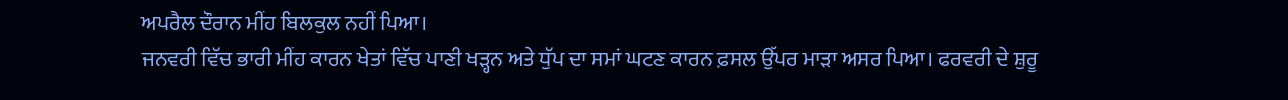ਅਪਰੈਲ ਦੌਰਾਨ ਮੀਂਹ ਬਿਲਕੁਲ ਨਹੀਂ ਪਿਆ।
ਜਨਵਰੀ ਵਿੱਚ ਭਾਰੀ ਮੀਂਹ ਕਾਰਨ ਖੇਤਾਂ ਵਿੱਚ ਪਾਣੀ ਖੜ੍ਹਨ ਅਤੇ ਧੁੱਪ ਦਾ ਸਮਾਂ ਘਟਣ ਕਾਰਨ ਫ਼ਸਲ ਉੱਪਰ ਮਾੜਾ ਅਸਰ ਪਿਆ। ਫਰਵਰੀ ਦੇ ਸ਼ੁਰੂ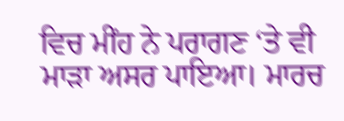ਵਿਚ ਮੀਂਹ ਨੇ ਪਰਾਗਣ ‘ਤੇ ਵੀ ਮਾੜਾ ਅਸਰ ਪਾਇਆ। ਮਾਰਚ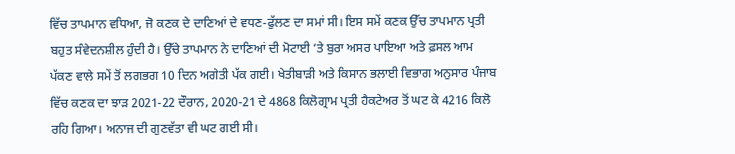ਵਿੱਚ ਤਾਪਮਾਨ ਵਧਿਆ, ਜੋ ਕਣਕ ਦੇ ਦਾਣਿਆਂ ਦੇ ਵਧਣ-ਫੁੱਲਣ ਦਾ ਸਮਾਂ ਸੀ। ਇਸ ਸਮੇਂ ਕਣਕ ਉੱਚ ਤਾਪਮਾਨ ਪ੍ਰਤੀ ਬਹੁਤ ਸੰਵੇਦਨਸ਼ੀਲ ਹੁੰਦੀ ਹੈ। ਉੱਚੇ ਤਾਪਮਾਨ ਨੇ ਦਾਣਿਆਂ ਦੀ ਮੋਟਾਈ ‘ਤੇ ਬੁਰਾ ਅਸਰ ਪਾਇਆ ਅਤੇ ਫ਼ਸਲ ਆਮ ਪੱਕਣ ਵਾਲੇ ਸਮੇਂ ਤੋਂ ਲਗਭਗ 10 ਦਿਨ ਅਗੇਤੀ ਪੱਕ ਗਈ। ਖੇਤੀਬਾੜੀ ਅਤੇ ਕਿਸਾਨ ਭਲਾਈ ਵਿਭਾਗ ਅਨੁਸਾਰ ਪੰਜਾਬ ਵਿੱਚ ਕਣਕ ਦਾ ਝਾੜ 2021-22 ਦੌਰਾਨ, 2020-21 ਦੇ 4868 ਕਿਲੋਗ੍ਰਾਮ ਪ੍ਰਤੀ ਹੈਕਟੇਅਰ ਤੋਂ ਘਟ ਕੇ 4216 ਕਿਲੋ ਰਹਿ ਗਿਆ। ਅਨਾਜ ਦੀ ਗੁਣਵੱਤਾ ਵੀ ਘਟ ਗਈ ਸੀ।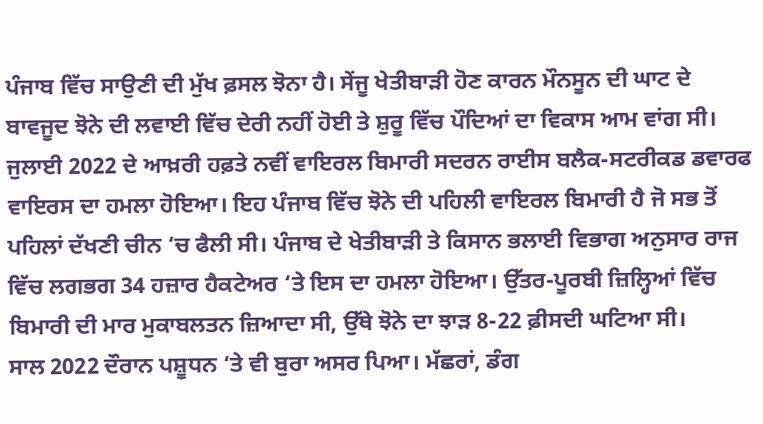ਪੰਜਾਬ ਵਿੱਚ ਸਾਉਣੀ ਦੀ ਮੁੱਖ ਫ਼ਸਲ ਝੋਨਾ ਹੈ। ਸੇਂਜੂ ਖੇਤੀਬਾੜੀ ਹੋਣ ਕਾਰਨ ਮੌਨਸੂਨ ਦੀ ਘਾਟ ਦੇ ਬਾਵਜੂਦ ਝੋਨੇ ਦੀ ਲਵਾਈ ਵਿੱਚ ਦੇਰੀ ਨਹੀਂ ਹੋਈ ਤੇ ਸ਼ੁਰੂ ਵਿੱਚ ਪੌਦਿਆਂ ਦਾ ਵਿਕਾਸ ਆਮ ਵਾਂਗ ਸੀ। ਜੁਲਾਈ 2022 ਦੇ ਆਖ਼ਰੀ ਹਫ਼ਤੇ ਨਵੀਂ ਵਾਇਰਲ ਬਿਮਾਰੀ ਸਦਰਨ ਰਾਈਸ ਬਲੈਕ-ਸਟਰੀਕਡ ਡਵਾਰਫ ਵਾਇਰਸ ਦਾ ਹਮਲਾ ਹੋਇਆ। ਇਹ ਪੰਜਾਬ ਵਿੱਚ ਝੋਨੇ ਦੀ ਪਹਿਲੀ ਵਾਇਰਲ ਬਿਮਾਰੀ ਹੈ ਜੋ ਸਭ ਤੋਂ ਪਹਿਲਾਂ ਦੱਖਣੀ ਚੀਨ ‘ਚ ਫੈਲੀ ਸੀ। ਪੰਜਾਬ ਦੇ ਖੇਤੀਬਾੜੀ ਤੇ ਕਿਸਾਨ ਭਲਾਈ ਵਿਭਾਗ ਅਨੁਸਾਰ ਰਾਜ ਵਿੱਚ ਲਗਭਗ 34 ਹਜ਼ਾਰ ਹੈਕਟੇਅਰ ‘ਤੇ ਇਸ ਦਾ ਹਮਲਾ ਹੋਇਆ। ਉੱਤਰ-ਪੂਰਬੀ ਜ਼ਿਲ੍ਹਿਆਂ ਵਿੱਚ ਬਿਮਾਰੀ ਦੀ ਮਾਰ ਮੁਕਾਬਲਤਨ ਜ਼ਿਆਦਾ ਸੀ, ਉੱਥੇ ਝੋਨੇ ਦਾ ਝਾੜ 8-22 ਫ਼ੀਸਦੀ ਘਟਿਆ ਸੀ।
ਸਾਲ 2022 ਦੌਰਾਨ ਪਸ਼ੂਧਨ ‘ਤੇ ਵੀ ਬੁਰਾ ਅਸਰ ਪਿਆ। ਮੱਛਰਾਂ, ਡੰਗ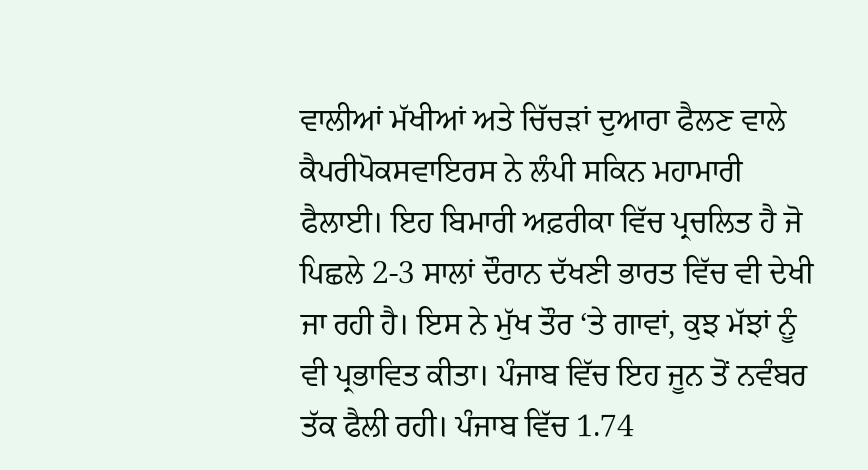ਵਾਲੀਆਂ ਮੱਖੀਆਂ ਅਤੇ ਚਿੱਚੜਾਂ ਦੁਆਰਾ ਫੈਲਣ ਵਾਲੇ ਕੈਪਰੀਪੋਕਸਵਾਇਰਸ ਨੇ ਲੰਪੀ ਸਕਿਨ ਮਹਾਮਾਰੀ ਫੈਲਾਈ। ਇਹ ਬਿਮਾਰੀ ਅਫ਼ਰੀਕਾ ਵਿੱਚ ਪ੍ਰਚਲਿਤ ਹੈ ਜੋ ਪਿਛਲੇ 2-3 ਸਾਲਾਂ ਦੌਰਾਨ ਦੱਖਣੀ ਭਾਰਤ ਵਿੱਚ ਵੀ ਦੇਖੀ ਜਾ ਰਹੀ ਹੈ। ਇਸ ਨੇ ਮੁੱਖ ਤੌਰ ‘ਤੇ ਗਾਵਾਂ, ਕੁਝ ਮੱਝਾਂ ਨੂੰ ਵੀ ਪ੍ਰਭਾਵਿਤ ਕੀਤਾ। ਪੰਜਾਬ ਵਿੱਚ ਇਹ ਜੂਨ ਤੋਂ ਨਵੰਬਰ ਤੱਕ ਫੈਲੀ ਰਹੀ। ਪੰਜਾਬ ਵਿੱਚ 1.74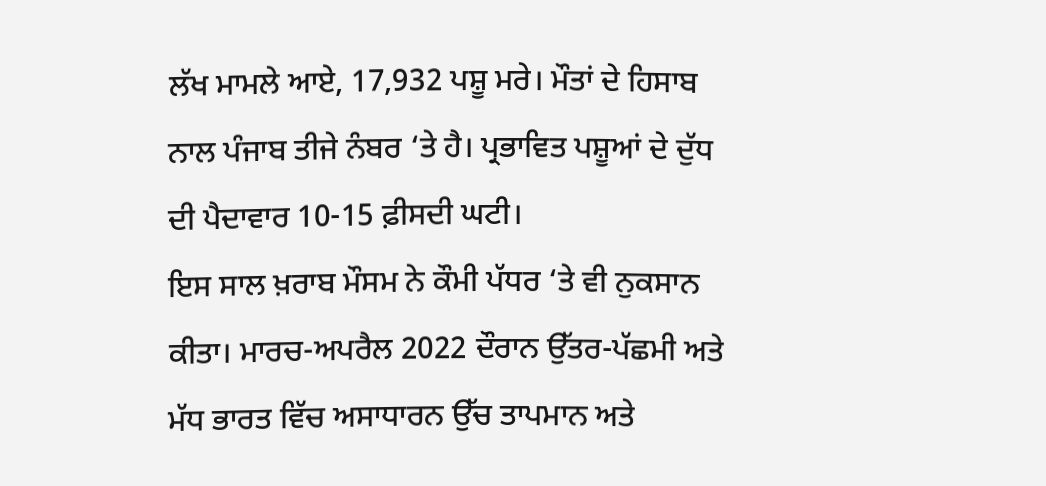ਲੱਖ ਮਾਮਲੇ ਆਏ, 17,932 ਪਸ਼ੂ ਮਰੇ। ਮੌਤਾਂ ਦੇ ਹਿਸਾਬ ਨਾਲ ਪੰਜਾਬ ਤੀਜੇ ਨੰਬਰ ‘ਤੇ ਹੈ। ਪ੍ਰਭਾਵਿਤ ਪਸ਼ੂਆਂ ਦੇ ਦੁੱਧ ਦੀ ਪੈਦਾਵਾਰ 10-15 ਫ਼ੀਸਦੀ ਘਟੀ।
ਇਸ ਸਾਲ ਖ਼ਰਾਬ ਮੌਸਮ ਨੇ ਕੌਮੀ ਪੱਧਰ ‘ਤੇ ਵੀ ਨੁਕਸਾਨ ਕੀਤਾ। ਮਾਰਚ-ਅਪਰੈਲ 2022 ਦੌਰਾਨ ਉੱਤਰ-ਪੱਛਮੀ ਅਤੇ ਮੱਧ ਭਾਰਤ ਵਿੱਚ ਅਸਾਧਾਰਨ ਉੱਚ ਤਾਪਮਾਨ ਅਤੇ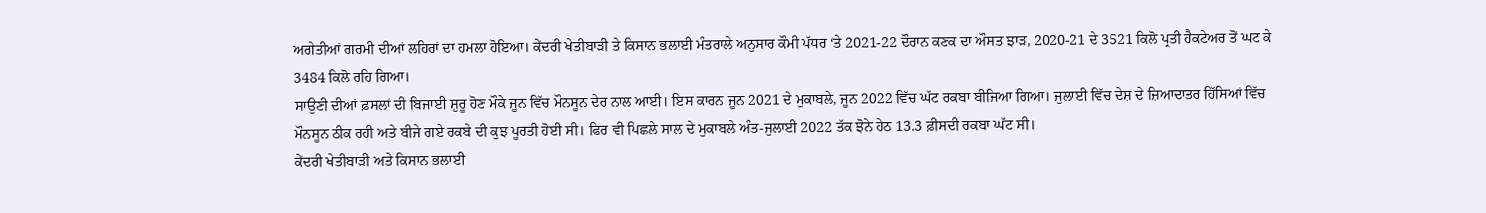ਅਗੇਤੀਆਂ ਗਰਮੀ ਦੀਆਂ ਲਹਿਰਾਂ ਦਾ ਹਮਲਾ ਹੋਇਆ। ਕੇਂਦਰੀ ਖੇਤੀਬਾੜੀ ਤੇ ਕਿਸਾਨ ਭਲਾਈ ਮੰਤਰਾਲੇ ਅਨੁਸਾਰ ਕੌਮੀ ਪੱਧਰ ‘ਤੇ 2021-22 ਦੌਰਾਨ ਕਣਕ ਦਾ ਔਸਤ ਝਾੜ, 2020-21 ਦੇ 3521 ਕਿਲੋ ਪ੍ਰਤੀ ਹੈਕਟੇਅਰ ਤੋਂ ਘਟ ਕੇ 3484 ਕਿਲੋ ਰਹਿ ਗਿਆ।
ਸਾਉਣੀ ਦੀਆਂ ਫ਼ਸਲਾਂ ਦੀ ਬਿਜਾਈ ਸ਼ੁਰੂ ਹੋਣ ਮੌਕੇ ਜੂਨ ਵਿੱਚ ਮੌਨਸੂਨ ਦੇਰ ਨਾਲ ਆਈ। ਇਸ ਕਾਰਨ ਜੂਨ 2021 ਦੇ ਮੁਕਾਬਲੇ, ਜੂਨ 2022 ਵਿੱਚ ਘੱਟ ਰਕਬਾ ਬੀਜਿਆ ਗਿਆ। ਜੁਲਾਈ ਵਿੱਚ ਦੇਸ਼ ਦੇ ਜ਼ਿਆਦਾਤਰ ਹਿੱਸਿਆਂ ਵਿੱਚ ਮੌਨਸੂਨ ਠੀਕ ਰਹੀ ਅਤੇ ਬੀਜੇ ਗਏ ਰਕਬੇ ਦੀ ਕੁਝ ਪੂਰਤੀ ਹੋਈ ਸੀ। ਫਿਰ ਵੀ ਪਿਛਲੇ ਸਾਲ ਦੇ ਮੁਕਾਬਲੇ ਅੰਤ-ਜੁਲਾਈ 2022 ਤੱਕ ਝੋਨੇ ਹੇਠ 13.3 ਫ਼ੀਸਦੀ ਰਕਬਾ ਘੱਟ ਸੀ।
ਕੇਂਦਰੀ ਖੇਤੀਬਾੜੀ ਅਤੇ ਕਿਸਾਨ ਭਲਾਈ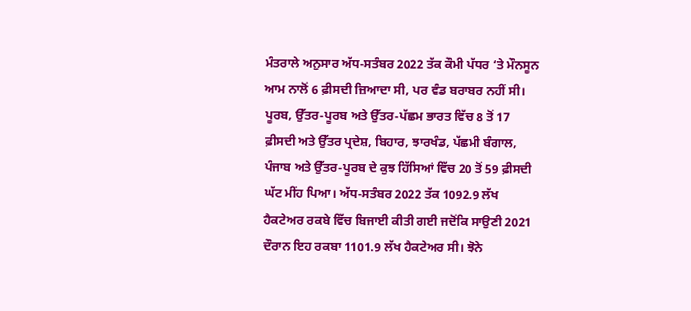ਮੰਤਰਾਲੇ ਅਨੁਸਾਰ ਅੱਧ-ਸਤੰਬਰ 2022 ਤੱਕ ਕੌਮੀ ਪੱਧਰ ‘ਤੇ ਮੌਨਸੂਨ ਆਮ ਨਾਲੋਂ 6 ਫ਼ੀਸਦੀ ਜ਼ਿਆਦਾ ਸੀ, ਪਰ ਵੰਡ ਬਰਾਬਰ ਨਹੀਂ ਸੀ। ਪੂਰਬ, ਉੱਤਰ-ਪੂਰਬ ਅਤੇ ਉੱਤਰ-ਪੱਛਮ ਭਾਰਤ ਵਿੱਚ 8 ਤੋਂ 17 ਫ਼ੀਸਦੀ ਅਤੇ ਉੱਤਰ ਪ੍ਰਦੇਸ਼, ਬਿਹਾਰ, ਝਾਰਖੰਡ, ਪੱਛਮੀ ਬੰਗਾਲ, ਪੰਜਾਬ ਅਤੇ ਉੱਤਰ-ਪੂਰਬ ਦੇ ਕੁਝ ਹਿੱਸਿਆਂ ਵਿੱਚ 20 ਤੋਂ 59 ਫ਼ੀਸਦੀ ਘੱਟ ਮੀਂਹ ਪਿਆ। ਅੱਧ-ਸਤੰਬਰ 2022 ਤੱਕ 1092.9 ਲੱਖ ਹੈਕਟੇਅਰ ਰਕਬੇ ਵਿੱਚ ਬਿਜਾਈ ਕੀਤੀ ਗਈ ਜਦੋਂਕਿ ਸਾਉਣੀ 2021 ਦੌਰਾਨ ਇਹ ਰਕਬਾ 1101.9 ਲੱਖ ਹੈਕਟੇਅਰ ਸੀ। ਝੋਨੇ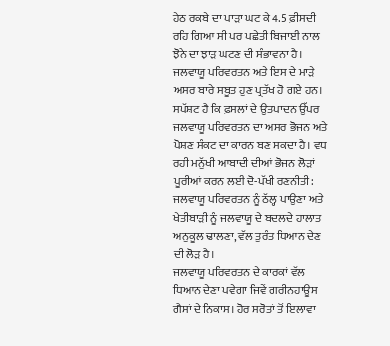ਹੇਠ ਰਕਬੇ ਦਾ ਪਾੜਾ ਘਟ ਕੇ 4.5 ਫ਼ੀਸਦੀ ਰਹਿ ਗਿਆ ਸੀ ਪਰ ਪਛੇਤੀ ਬਿਜਾਈ ਨਾਲ ਝੋਨੇ ਦਾ ਝਾੜ ਘਟਣ ਦੀ ਸੰਭਾਵਨਾ ਹੈ।
ਜਲਵਾਯੂ ਪਰਿਵਰਤਨ ਅਤੇ ਇਸ ਦੇ ਮਾੜੇ ਅਸਰ ਬਾਰੇ ਸਬੂਤ ਹੁਣ ਪ੍ਰਤੱਖ ਹੋ ਗਏ ਹਨ। ਸਪੱਸ਼ਟ ਹੈ ਕਿ ਫ਼ਸਲਾਂ ਦੇ ਉਤਪਾਦਨ ਉੱਪਰ ਜਲਵਾਯੂ ਪਰਿਵਰਤਨ ਦਾ ਅਸਰ ਭੋਜਨ ਅਤੇ ਪੋਸ਼ਣ ਸੰਕਟ ਦਾ ਕਾਰਨ ਬਣ ਸਕਦਾ ਹੈ। ਵਧ ਰਹੀ ਮਨੁੱਖੀ ਆਬਾਦੀ ਦੀਆਂ ਭੋਜਨ ਲੋੜਾਂ ਪੂਰੀਆਂ ਕਰਨ ਲਈ ਦੋ-ਪੱਖੀ ਰਣਨੀਤੀ: ਜਲਵਾਯੂ ਪਰਿਵਰਤਨ ਨੂੰ ਠੱਲ੍ਹ ਪਾਉਣਾ ਅਤੇ ਖੇਤੀਬਾੜੀ ਨੂੰ ਜਲਵਾਯੂ ਦੇ ਬਦਲਦੇ ਹਾਲਾਤ ਅਨੁਕੂਲ ਢਾਲਣਾ, ਵੱਲ ਤੁਰੰਤ ਧਿਆਨ ਦੇਣ ਦੀ ਲੋੜ ਹੈ।
ਜਲਵਾਯੂ ਪਰਿਵਰਤਨ ਦੇ ਕਾਰਕਾਂ ਵੱਲ ਧਿਆਨ ਦੇਣਾ ਪਵੇਗਾ ਜਿਵੇਂ ਗਰੀਨਹਾਊਸ ਗੈਸਾਂ ਦੇ ਨਿਕਾਸ। ਹੋਰ ਸਰੋਤਾਂ ਤੋਂ ਇਲਾਵਾ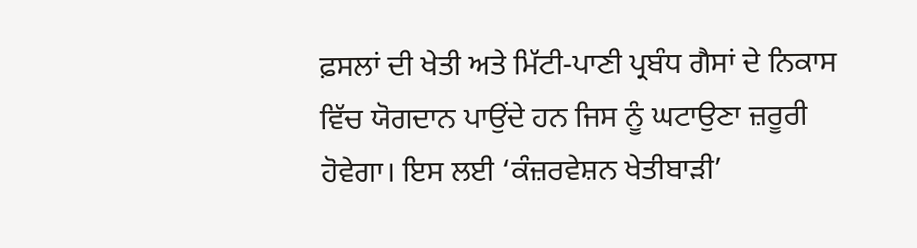ਫ਼ਸਲਾਂ ਦੀ ਖੇਤੀ ਅਤੇ ਮਿੱਟੀ-ਪਾਣੀ ਪ੍ਰਬੰਧ ਗੈਸਾਂ ਦੇ ਨਿਕਾਸ ਵਿੱਚ ਯੋਗਦਾਨ ਪਾਉਂਦੇ ਹਨ ਜਿਸ ਨੂੰ ਘਟਾਉਣਾ ਜ਼ਰੂਰੀ ਹੋਵੇਗਾ। ਇਸ ਲਈ ‘ਕੰਜ਼ਰਵੇਸ਼ਨ ਖੇਤੀਬਾੜੀ’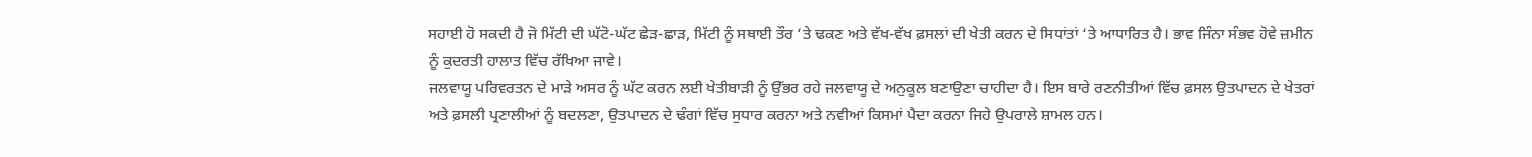ਸਹਾਈ ਹੋ ਸਕਦੀ ਹੈ ਜੋ ਮਿੱਟੀ ਦੀ ਘੱਟੋ-ਘੱਟ ਛੇੜ-ਛਾੜ, ਮਿੱਟੀ ਨੂੰ ਸਥਾਈ ਤੌਰ ‘ਤੇ ਢਕਣ ਅਤੇ ਵੱਖ-ਵੱਖ ਫ਼ਸਲਾਂ ਦੀ ਖੇਤੀ ਕਰਨ ਦੇ ਸਿਧਾਂਤਾਂ ‘ਤੇ ਆਧਾਰਿਤ ਹੈ। ਭਾਵ ਜਿੰਨਾ ਸੰਭਵ ਹੋਵੇ ਜ਼ਮੀਨ ਨੂੰ ਕੁਦਰਤੀ ਹਾਲਾਤ ਵਿੱਚ ਰੱਖਿਆ ਜਾਵੇ।
ਜਲਵਾਯੂ ਪਰਿਵਰਤਨ ਦੇ ਮਾੜੇ ਅਸਰ ਨੂੰ ਘੱਟ ਕਰਨ ਲਈ ਖੇਤੀਬਾੜੀ ਨੂੰ ਉੱਭਰ ਰਹੇ ਜਲਵਾਯੂ ਦੇ ਅਨੁਕੂਲ ਬਣਾਉਣਾ ਚਾਹੀਦਾ ਹੈ। ਇਸ ਬਾਰੇ ਰਣਨੀਤੀਆਂ ਵਿੱਚ ਫ਼ਸਲ ਉਤਪਾਦਨ ਦੇ ਖੇਤਰਾਂ ਅਤੇ ਫ਼ਸਲੀ ਪ੍ਰਣਾਲੀਆਂ ਨੂੰ ਬਦਲਣਾ, ਉਤਪਾਦਨ ਦੇ ਢੰਗਾਂ ਵਿੱਚ ਸੁਧਾਰ ਕਰਨਾ ਅਤੇ ਨਵੀਆਂ ਕਿਸਮਾਂ ਪੈਦਾ ਕਰਨਾ ਜਿਹੇ ਉਪਰਾਲੇ ਸ਼ਾਮਲ ਹਨ।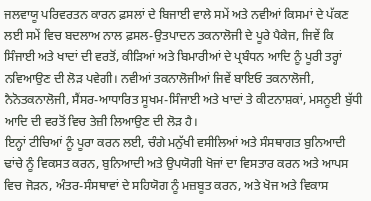ਜਲਵਾਯੂ ਪਰਿਵਰਤਨ ਕਾਰਨ ਫ਼ਸਲਾਂ ਦੇ ਬਿਜਾਈ ਵਾਲੇ ਸਮੇਂ ਅਤੇ ਨਵੀਆਂ ਕਿਸਮਾਂ ਦੇ ਪੱਕਣ ਲਈ ਸਮੇਂ ਵਿਚ ਬਦਲਾਅ ਨਾਲ ਫ਼ਸਲ-ਉਤਪਾਦਨ ਤਕਨਾਲੋਜੀ ਦੇ ਪੂਰੇ ਪੈਕੇਜ, ਜਿਵੇਂ ਕਿ ਸਿੰਜਾਈ ਅਤੇ ਖਾਦਾਂ ਦੀ ਵਰਤੋਂ, ਕੀੜਿਆਂ ਅਤੇ ਬਿਮਾਰੀਆਂ ਦੇ ਪ੍ਰਬੰਧਨ ਆਦਿ ਨੂੰ ਪੂਰੀ ਤਰ੍ਹਾਂ ਨਵਿਆਉਣ ਦੀ ਲੋੜ ਪਵੇਗੀ। ਨਵੀਆਂ ਤਕਨਾਲੋਜੀਆਂ ਜਿਵੇਂ ਬਾਇਓ ਤਕਨਾਲੋਜੀ, ਨੈਨੋਤਕਨਾਲੋਜੀ, ਸੈਂਸਰ-ਆਧਾਰਿਤ ਸੂਖਮ-ਸਿੰਜਾਈ ਅਤੇ ਖਾਦਾਂ ਤੇ ਕੀਟਨਾਸ਼ਕਾਂ, ਮਸਨੂਈ ਬੁੱਧੀ ਆਦਿ ਦੀ ਵਰਤੋਂ ਵਿਚ ਤੇਜ਼ੀ ਲਿਆਉਣ ਦੀ ਲੋੜ ਹੈ।
ਇਨ੍ਹਾਂ ਟੀਚਿਆਂ ਨੂੰ ਪੂਰਾ ਕਰਨ ਲਈ, ਚੰਗੇ ਮਨੁੱਖੀ ਵਸੀਲਿਆਂ ਅਤੇ ਸੰਸਥਾਗਤ ਬੁਨਿਆਦੀ ਢਾਂਚੇ ਨੂੰ ਵਿਕਸਤ ਕਰਨ, ਬੁਨਿਆਦੀ ਅਤੇ ਉਪਯੋਗੀ ਖੋਜਾਂ ਦਾ ਵਿਸਤਾਰ ਕਰਨ ਅਤੇ ਆਪਸ ਵਿਚ ਜੋੜਨ, ਅੰਤਰ-ਸੰਸਥਾਵਾਂ ਦੇ ਸਹਿਯੋਗ ਨੂੰ ਮਜ਼ਬੂਤ ਕਰਨ, ਅਤੇ ਖੋਜ ਅਤੇ ਵਿਕਾਸ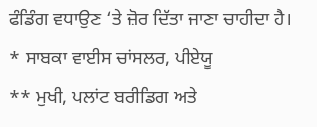ਫੰਡਿੰਗ ਵਧਾਉਣ ‘ਤੇ ਜ਼ੋਰ ਦਿੱਤਾ ਜਾਣਾ ਚਾਹੀਦਾ ਹੈ।
* ਸਾਬਕਾ ਵਾਈਸ ਚਾਂਸਲਰ, ਪੀਏਯੂ
** ਮੁਖੀ, ਪਲਾਂਟ ਬਰੀਡਿਗ ਅਤੇ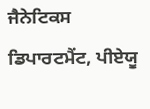ਜੈਨੇਟਿਕਸ ਡਿਪਾਰਟਮੈਂਟ, ਪੀਏਯੂ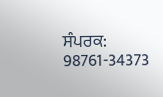ਸੰਪਰਕ: 98761-34373